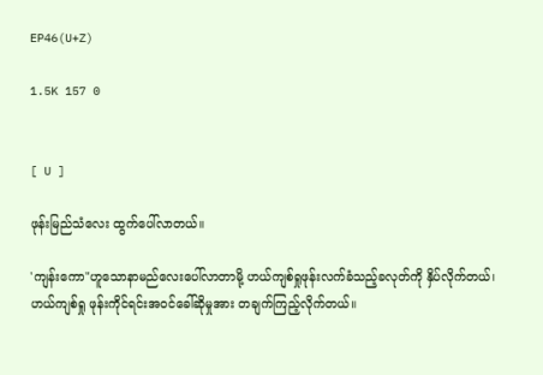EP46(U+Z)

1.5K 157 0


[ U ]

ဖုန်းမြည်သံလေး ထွက်ပေါ်လာတယ်။

'ကျန်းကော"ဟူသောနာမည်လေးပေါ်လာတာမို့ ဟယ်ကျစ်ရှုဖုန်းလက်ခံသည့်ခလုတ်ကို နှိပ်လိုက်တယ်၊ ဟယ်ကျစ်ရှု ဖုန်းကိုင်ရင်းအဝင်ခေါ်ဆိုမှုအား တချက်ကြည့်လိုက်တယ်။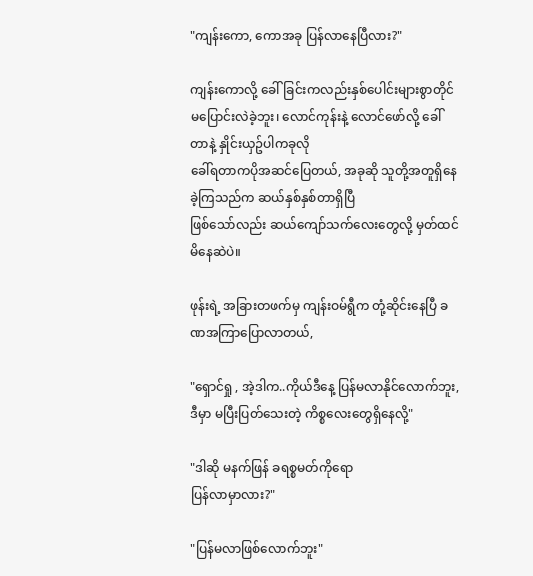"ကျန်းကော, ကောအခု ပြန်လာနေပြီလား?"

ကျန်းကောလို့ ခေါ်ခြင်းကလည်းနှစ်ပေါင်းများစွာတိုင်မပြောင်းလဲခဲ့ဘူး၊ လောင်ကုန်းနဲ့ လောင်ဖော်လို့ ခေါ်တာနဲ့ နှိုင်းယှဥ်ပါကခုလို
ခေါ်ရတာကပိုအဆင်ပြေတယ်, အခုဆို သူတို့အတူရှိနေခဲ့ကြသည်က ဆယ်နှစ်နှစ်တာရှိပြီ
ဖြစ်သော်လည်း ဆယ်ကျော်သက်လေးတွေလို့ မှတ်ထင်မိနေဆဲပဲ။

ဖုန်းရဲ့ အခြားတဖက်မှ ကျန်းဝမ်ရွီက တုံ့ဆိုင်းနေပြီ ခဏအကြာပြောလာတယ်,

"ရှောင်ရှု , အဲ့ဒါက..ကိုယ်ဒီနေ့ ပြန်မလာနိုင်လောက်ဘူး, ဒီမှာ မပြီးပြတ်သေးတဲ့ ကိစ္စလေးတွေရှိနေလို့"

"ဒါဆို မနက်ဖြန် ခရစ္စမတ်ကိုရော
ပြန်လာမှာလား?"

"ပြန်မလာဖြစ်လောက်ဘူး"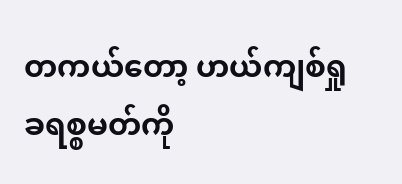တကယ်တော့ ဟယ်ကျစ်ရှု ခရစ္စမတ်ကို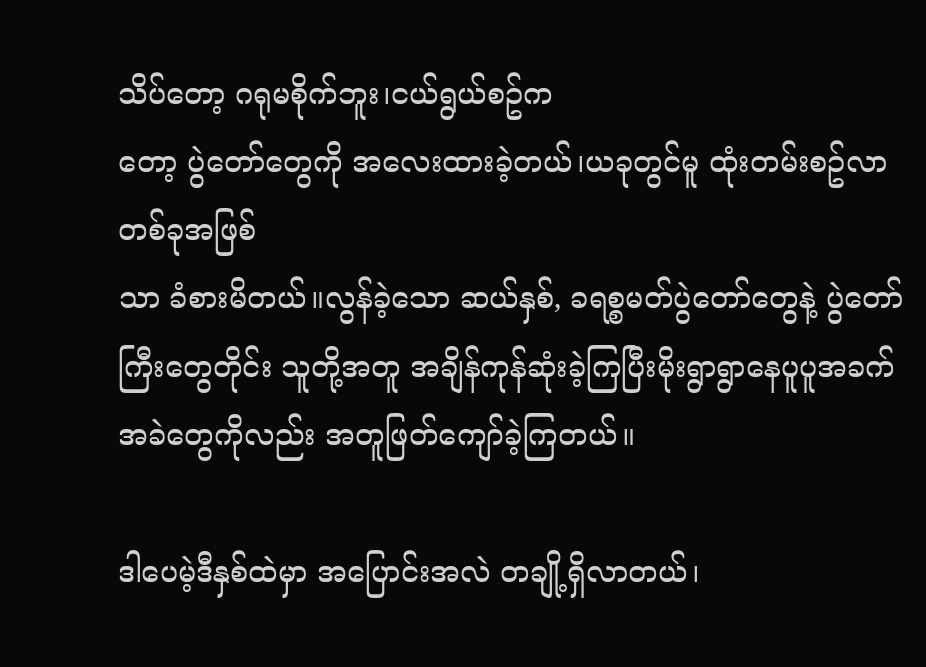သိပ်တော့ ဂရုမစိုက်ဘူး၊ငယ်ရွယ်စဥ်က
တော့ ပွဲတော်တွေကို အလေးထားခဲ့တယ်၊ယခုတွင်မူ ထုံးတမ်းစဥ်လာ တစ်ခုအဖြစ်
သာ ခံစားမိတယ်။လွန်ခဲ့သော ဆယ်နှစ်, ခရစ္စမတ်ပွဲတော်တွေနဲ့ ပွဲတော်ကြီးတွေတိုင်း သူတို့အတူ အချိန်ကုန်ဆုံးခဲ့ကြပြီးမိုးရွာရွာနေပူပူအခက်အခဲတွေကိုလည်း အတူဖြတ်ကျော်ခဲ့ကြတယ်။

ဒါပေမဲ့ဒီနှစ်ထဲမှာ အပြောင်းအလဲ တချို့ရှိလာတယ်၊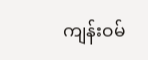ကျန်းဝမ်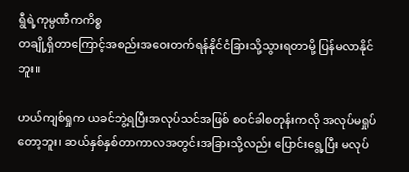ရွီရဲ့ကုမ္ပဏီကကိစ္စ
တချို့ရှိတာကြောင့်အစည်းအဝေးတက်ရန်နိုင်ငံခြားသို့သွားရတာမို့ ပြန်မလာနိုင်ဘူး။

ဟယ်ကျစ်ရှုက ယခင်ဘွဲ့ရပြီးအလုပ်သင်အဖြစ် စဝင်ခါစတုန်းကလို အလုပ်မရှုပ်တော့ဘူး၊ ဆယ်နှစ်နှစ်တာကာလအတွင်းအခြားသို့လည်း ပြောင်းရွေ့ပြီး မလုပ်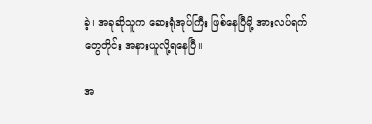ခဲ့၊ အခုဆိုသူက ဆေးရုံအုပ်ကြီး ဖြစ်နေပြီမို့ အားလပ်ရက်
တွေတိုင်း အနားယူလို့ရနေပြီ။

အ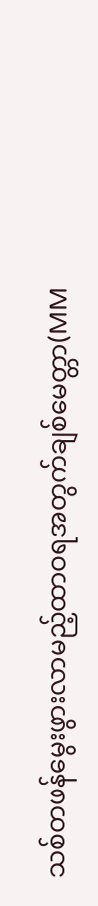သစ်တဖန်မွေးဖွားလာမည့်ထာဝရအတွက်ချစ်မေတ္တာ(MM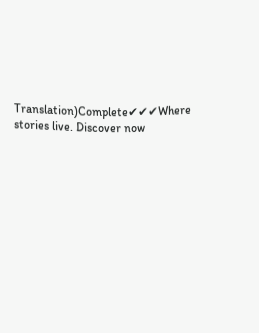Translation)Complete✔✔✔Where stories live. Discover now